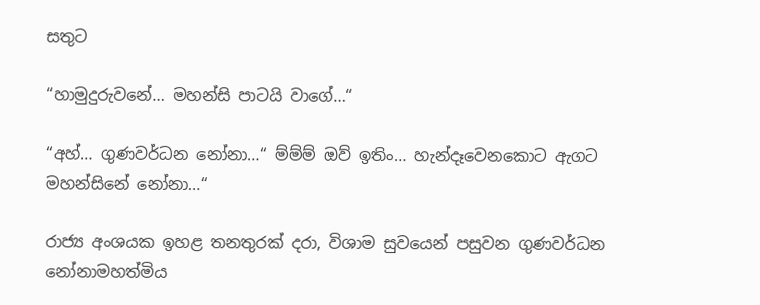සතුට

“හාමුදුරුවනේ… මහන්සි පාටයි වාගේ…“

“අහ්… ගුණවර්ධන නෝනා…“ ම්ම්ම් ඔව් ඉතිං… හැන්දෑවෙනකොට ඇගට මහන්සිනේ නෝනා…“

රාජ්‍ය අංශයක ඉහළ තනතුරක් දරා, විශාම සුවයෙන් පසුවන ගුණවර්ධන නෝනාමහත්මිය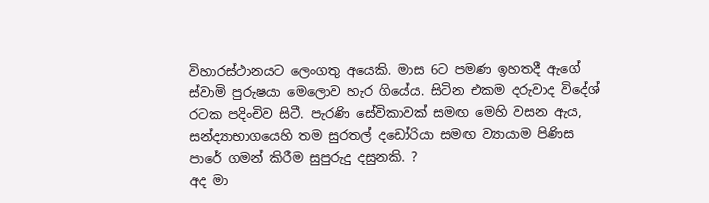විහාරස්ථානයට ලෙංගතු අයෙකි. මාස 6ට පමණ ඉහතදී ඇගේ ස්වාමි පුරුෂයා මෙලොව හැර ගියේය. සිටින එකම දරුවාද විදේශ් රටක පදිංචිව සිටී. පැරණි සේවිකාවක් සමඟ මෙහි වසන ඇය, සන්ද්‍යාභාගයෙහි තම සුරතල් දඩෝරියා සමඟ ව්‍යායාම පිණිස පාරේ ගමන් කිරීම සුපුරුදු දසුනකි. ?
අද මා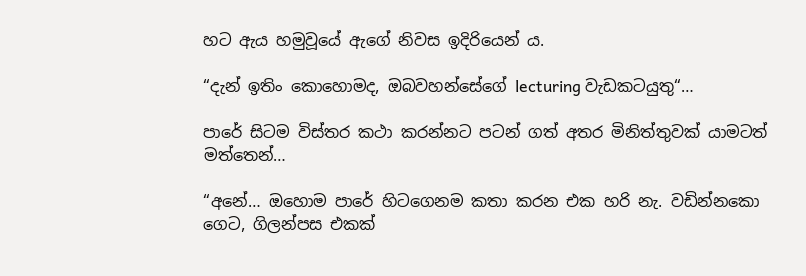හට ඇය හමුවූයේ ඇගේ නිවස ඉදිරියෙන් ය.

“දැන් ඉතිං කොහොමද, ඔබවහන්සේගේ lecturing වැඩකටයුතු“…

පාරේ සිටම විස්තර කථා කරන්නට පටන් ගත් අතර මිනිත්තුවක් යාමටත් මත්තෙන්…

“අනේ… ඔහොම පාරේ හිටගෙනම කතා කරන එක හරි නැ. වඩින්නකො ගෙට, ගිලන්පස එකක්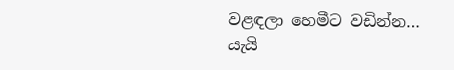වළඳලා හෙමීට වඩින්න…
යැයි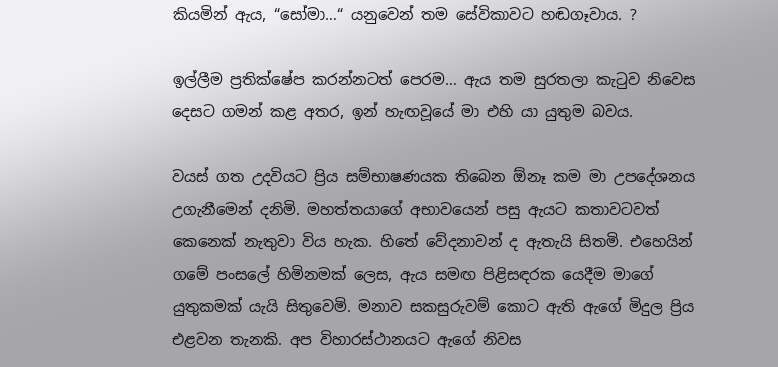කියමින් ඇය, “සෝමා…“ යනුවෙන් තම සේවිකාවට හඬගෑවාය. ?

ඉල්ලීම ප්‍රතික්ෂේප කරන්නටත් පෙරම… ඇය තම සුරතලා කැටුව නිවෙස දෙසට ගමන් කළ අතර, ඉන් හැඟවූයේ මා එහි යා යුතුම බවය.

වයස් ගත උදවියට ප්‍රිය සම්භාෂණයක තිබෙන ඕනෑ කම මා උපදේශනය උගැනීමෙන් දනිමි. මහත්තයාගේ අභාවයෙන් පසු ඇයට කතාවටවත් කෙනෙක් නැතුවා විය හැක. හිතේ වේදනාවන් ද ඇතැයි සිතමි. එහෙයින් ගමේ පංසලේ හිමිනමක් ලෙස, ඇය සමඟ පිළිසඳරක යෙදීම මාගේ යුතුකමක් යැයි සිතුවෙමි. මනාව සකසුරුවම් කොට ඇති ඇගේ මිදුල ප්‍රිය එළවන තැනකි. අප විහාරස්ථානයට ඇගේ නිවස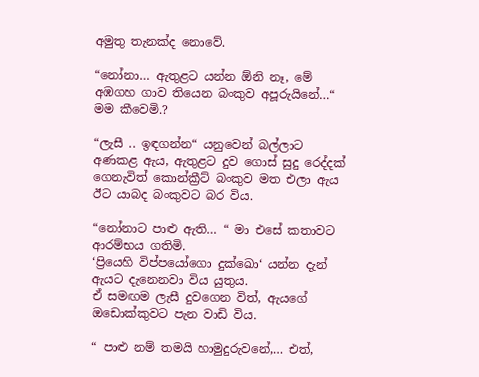අමුතු තැනක්ද නොවේ.

“නෝනා… ඇතුළට යන්න ඕනි නෑ, මේ අඹගහ ගාව තියෙන බංකුව අපූරුයිනේ…“ මම කීවෙමි.?

“ලැසී .. ඉඳගන්න“ යනුවෙන් බල්ලාට අණකළ ඇය, ඇතුළට දුව ගොස් සුදු රෙද්දක් ගෙනැවිත් කොන්ක්‍රීට් බංකුව මත එලා ඇය ඊට යාබද බංකුවට බර විය.

“නෝනාට පාළු ඇති… “ මා එසේ කතාවට ආරම්භය ගතිමි.
‘ප්‍රියෙහි විප්පයෝගො දුක්ඛො‘ යන්න දැන් ඇයට දැනෙනවා විය යුතුය.
ඒ සමඟම ලැසී දුවගෙන විත්, ඇයගේ ඔඩොක්කුවට පැන වාඩි විය.

“ පාළු නම් තමයි හාමුදුරුවනේ,… එත්,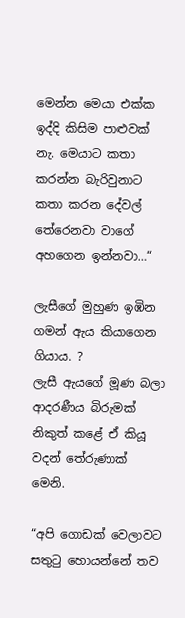මෙන්න මෙයා එක්ක ඉද්දි කිසිම පාළුවක් නැ. මෙයාට කතා කරන්න බැරිවුනාට කතා කරන දේවල් තේරෙනවා වාගේ අහගෙන ඉන්නවා…“

ලැසීගේ මුහුණ ඉඹින ගමන් ඇය කියාගෙන ගියාය. ?
ලැසී ඇයගේ මූණ බලා ආදරණීය බිරුමක් නිකුත් කළේ ඒ කියූ වදන් තේරුණාක් මෙනි.

“අපි ගොඩක් වෙලාවට සතුටු හොයන්නේ තව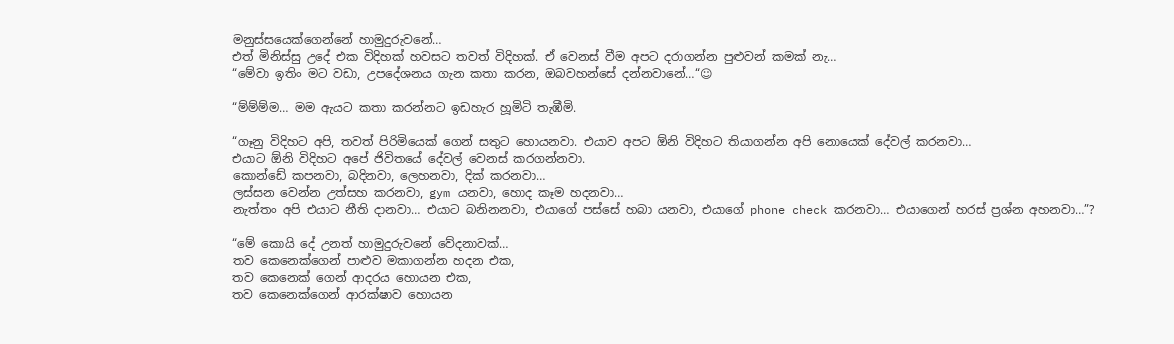මනුස්සයෙක්ගෙන්නේ හාමුදුරුවනේ…
එත් මිනිස්සු උදේ එක විදිහක් හවසට තවත් විදිහක්. ඒ වෙනස් වීම අපට දරාගන්න පුළුවන් කමක් නැ…
“මේවා ඉතිං මට වඩා, උපදේශනය ගැන කතා කරන, ඔබවහන්සේ දන්නවානේ…“☺

“ම්ම්ම්ම… මම ඇයට කතා කරන්නට ඉඩහැර හූමිටි තැඹීමි.

“ගෑනු විදිහට අපි, තවත් පිරිමියෙක් ගෙන් සතුට හොයනවා. එයාව අපට ඕනි විදිහට තියාගන්න අපි නොයෙක් දේවල් කරනවා…
එයාට ඕනි විදිහට අපේ ජිවිතයේ දේවල් වෙනස් කරගන්නවා.
කොන්ඩේ කපනවා, බදිනවා, ලෙහනවා, දික් කරනවා…
ලස්සන වෙන්න උත්සහ කරනවා, gym යනවා, හොද කෑම හදනවා…
නැත්තං අපි එයාට නීති දානවා… එයාට බනිනනවා, එයාගේ පස්සේ හබා යනවා, එයාගේ phone check කරනවා… එයාගෙන් හරස් ප්‍රශ්න අහනවා…”?

“මේ කොයි දේ උනත් හාමුදුරුවනේ වේදනාවක්…
තව කෙනෙක්ගෙන් පාළුව මකාගන්න හදන එක,
තව කෙනෙක් ගෙන් ආදරය හොයන එක,
තව කෙනෙක්ගෙන් ආරක්ෂාව හොයන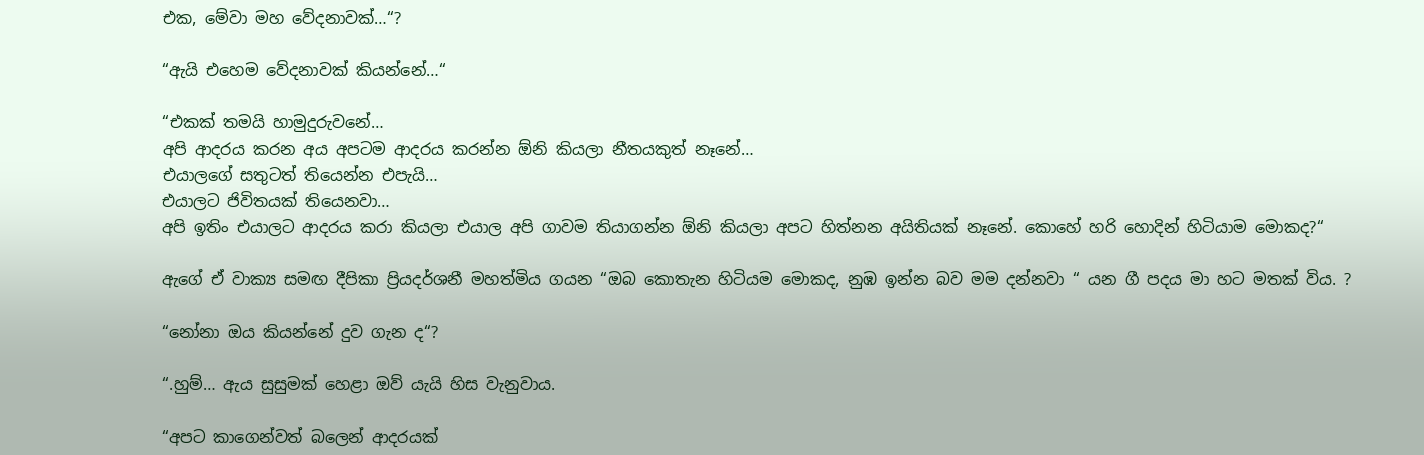එක, මේවා මහ වේදනාවක්…“?

“ඇයි එහෙම වේදනාවක් කියන්නේ…“

“එකක් තමයි හාමුදුරුවනේ…
අපි ආදරය කරන අය අපටම ආදරය කරන්න ඕනි කියලා නීතයකුත් නෑනේ…
එයාලගේ සතුටත් තියෙන්න එපැයි…
එයාලට ජිවිතයක් තියෙනවා…
අපි ඉතිං එයාලට ආදරය කරා කියලා එයාල අපි ගාවම තියාගන්න ඕනි කියලා අපට හිත්නන අයිතියක් නෑනේ. කොහේ හරි හොදින් හිටියාම මොකද?“

ඇගේ ඒ වාක්‍ය සමඟ දීපිකා ප්‍රියදර්ශනී මහත්මිය ගයන “ඔබ කොතැන හිටියම මොකද, නුඹ ඉන්න බව මම දන්නවා “ යන ගී පදය මා හට මතක් විය. ?

“නෝනා ඔය කියන්නේ දුව ගැන ද“?

“.හුම්… ඇය සුසුමක් හෙළා ඔව් යැයි හිස වැනුවාය.

“අපට කාගෙන්වත් බලෙන් ආදරයක්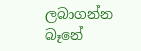ලබාගන්න බෑනේ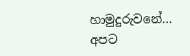හාමුදුරුවනේ…
අපට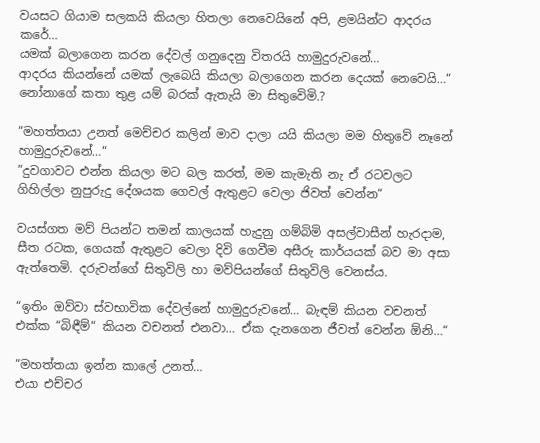වයසට ගියාම සලකයි කියලා හිතලා නෙවෙයිනේ අපි, ළමයින්ට ආදරය කරේ…
යමක් බලාගෙන කරන දේවල් ගනුදෙනු විතරයි හාමුදුරුවනේ…
ආදරය කියන්නේ යමක් ලැබෙයි කියලා බලාගෙන කරන දෙයක් නෙවෙයි…“
නෝනාගේ කතා තුළ යම් බරක් ඇතැයි මා සිතුවෙිමි.?

“මහත්තයා උනත් මෙච්චර කලින් මාව දාලා යයි කියලා මම හිතුවේ නෑනේ හාමුදුරුවනේ…“
”දුවගාවට එන්න කියලා මට බල කරත්, මම කැමැති නැ ඒ රටවලට ගිහිල්ලා නුපුරුදු දේශයක ගෙවල් ඇතුළට වෙලා ජිවත් වෙන්න“

වයස්ගත මව් පියන්ට තමන් කාලයක් හැදුනු ගම්බිමි අසල්වාසීන් හැරදාම, සීත රටක, ගෙයක් ඇතුළට වෙලා දිවි ගෙවීම අසීරු කාර්යයක් බව මා අසා ඇත්තෙමි. දරුවන්ගේ සිතුවිලි හා මව්පියන්ගේ සිතුවිලි වෙනස්ය.

“ඉතිං ඔව්වා ස්වභාවික දේවල්නේ හාමුදුරුවනේ… බැඳම් කියන වචනත් එක්ක “බිඳීම්“ කියන වචනත් එනවා… ඒක දැනගෙන ජීවත් වෙන්න ඕනි…“

“මහත්තයා ඉන්න කාලේ උනත්…
එයා එච්චර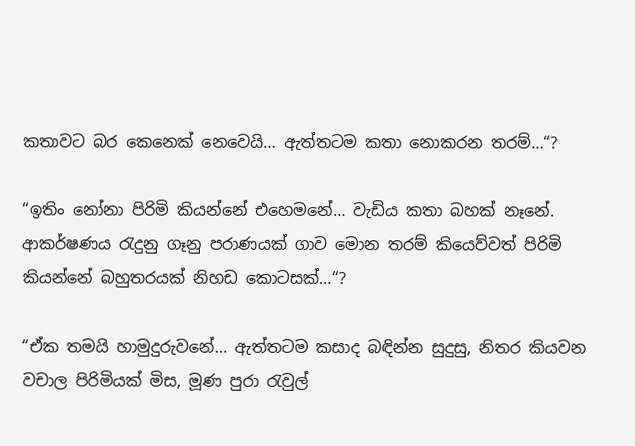කතාවට බර කෙනෙක් නෙවෙයි… ඇත්තටම කතා නොකරන තරම්…“?

“ඉතිං නෝනා පිරිමි කියන්නේ එහෙමනේ… වැඩිය කතා බහක් නෑනේ. ආකර්ෂණය රැදුනු ගෑනු පරාණයක් ගාව මොන තරම් කියෙව්වත් පිරිමි කියන්නේ බහුතරයක් නිහඩ කොටසක්…“?

“ඒක තමයි හාමුදුරුවනේ… ඇත්තටම කසාද බඳින්න සුදුසු, නිතර කියවන වචාල පිරිමියක් මිස, මූණ පුරා රැවුල්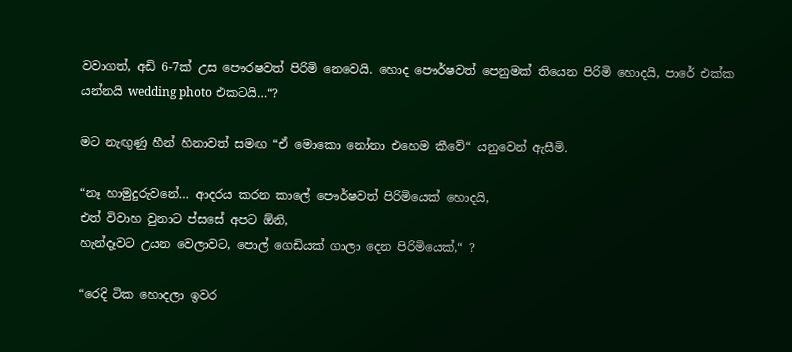වවාගත්, අඩි 6-7ක් උස පෞරෂවත් පිරිමි නෙවෙයි. හොද පෞර්ෂවත් පෙනුමක් තියෙන පිරිමි හොදයි, පාරේ එක්ක යන්නයි wedding photo එකටයි…“?

මට නැඟුණු හීන් හිනාවත් සමඟ “ඒ මොකො නෝනා එහෙම කීවේ“ යනුවෙන් ඇසීමි.

“නෑ හාමුදුරුවනේ… ආදරය කරන කාලේ පෞර්ෂවත් පිරිමියෙක් හොදයි,
එත් විවාහ වුනාට ප්සසේ අපට ඕනි,
හැන්දෑවට උයන වෙලාවට, පොල් ගෙඩියක් ගාලා දෙන පිරිමියෙක්,“ ?

“රෙදි ටික හොදලා ඉවර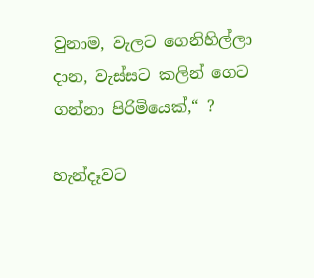වුනාම, වැලට ගෙනිහිල්ලා දාන, වැස්සට කලින් ගෙට ගන්නා පිරිමියෙක්,“ ?

හැන්දෑවට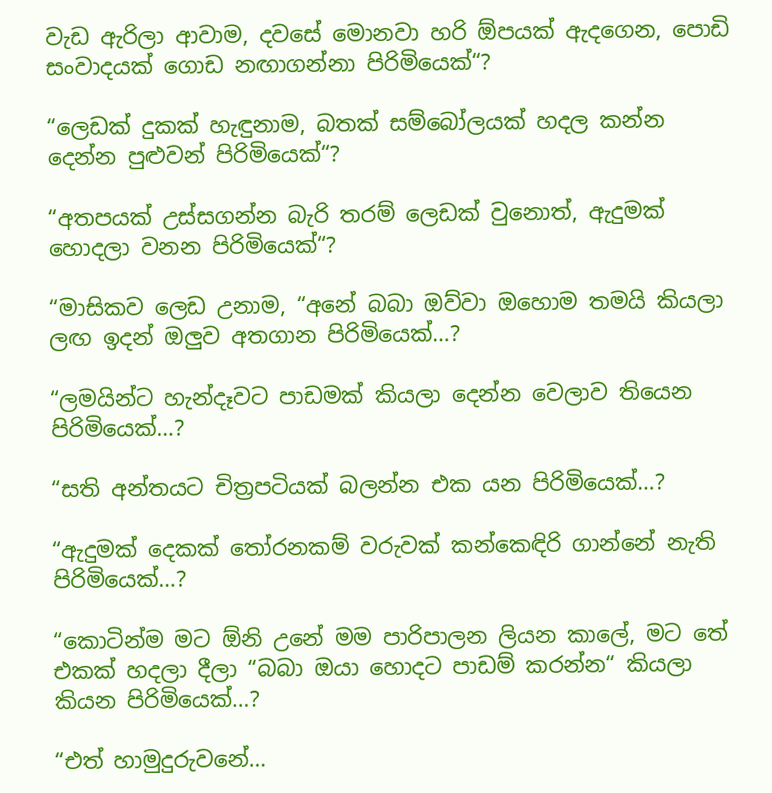වැඩ ඇරිලා ආවාම, දවසේ මොනවා හරි ඕපයක් ඇදගෙන, පොඩි සංවාදයක් ගොඩ නඟාගන්නා පිරිමියෙක්“?

“ලෙඩක් දුකක් හැඳුනාම, බතක් සම්බෝලයක් හදල කන්න දෙන්න පුළුවන් පිරිමියෙක්“?

“අතපයක් උස්සගන්න බැරි තරම් ලෙඩක් වුනොත්, ඇදුමක් හොදලා වනන පිරිමියෙක්“?

“මාසිකව ලෙඩ උනාම, “අනේ බබා ඔව්වා ඔහොම තමයි කියලා ලඟ ඉදන් ඔලුව අතගාන පිරිමියෙක්…?

“ලමයින්ට හැන්දෑවට පාඩමක් කියලා දෙන්න වෙලාව තියෙන පිරිමියෙක්…?

“සති අන්තයට චිත්‍රපටියක් බලන්න එක යන පිරිමියෙක්…?

“ඇදුමක් දෙකක් තෝරනකම් වරුවක් කන්කෙඳිරි ගාන්නේ නැති පිරිමියෙක්…?

“කොටින්ම මට ඕනි උනේ මම පාරිපාලන ලියන කාලේ, මට තේ එකක් හදලා දීලා “බබා ඔයා හොදට පාඩම් කරන්න“ කියලා කියන පිරිමියෙක්…?

“එත් හාමුදුරුවනේ…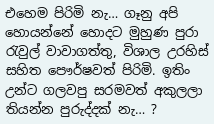එහෙම පිරිමි නැ… ගෑනු අපි හොයන්නේ හොදට මුහුණ පුරා රැවුල් වාවාගත්තු, විශාල උරහිස් සහිත පෞර්ෂවත් පිරිමි. ඉතිං උන්ට ගලවපු සරමවත් අකුලලා තියන්න පුරුද්දක් නැ… ?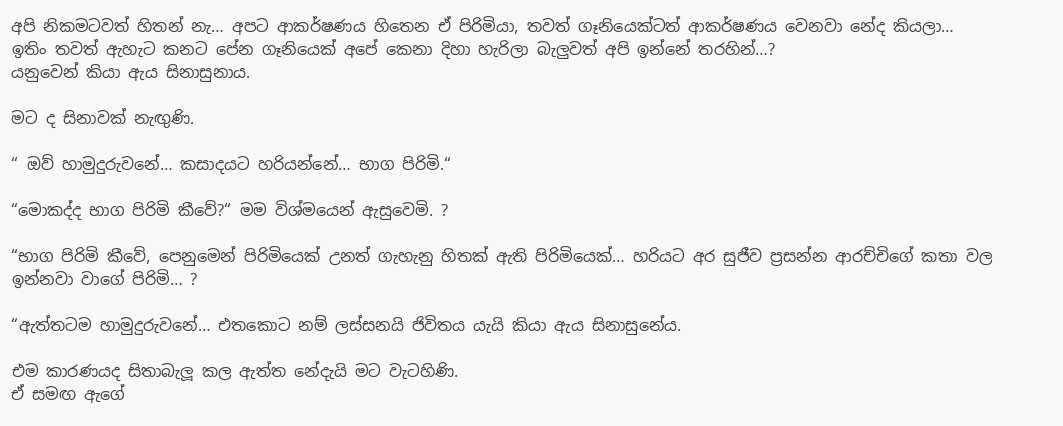අපි නිකමටවත් හිතන් නැ… අපට ආකර්ෂණය හිතෙන ඒ පිරිමියා, තවත් ගෑනියෙක්ටත් ආකර්ෂණය වෙනවා නේද කියලා…
ඉතිං තවත් ඇහැට කනට පේන ගෑනියෙක් අපේ කෙනා දිහා හැරිලා බැලුවත් අපි ඉන්නේ තරහින්…?
යනුවෙන් කියා ඇය සිනාසුනාය.

මට ද සිනාවක් නැඟුණි.

“ ඔව් හාමුදුරුවනේ… කසාදයට හරියන්නේ… භාග පිරිමි.“

“මොකද්ද භාග පිරිමි කීවේ?“ මම විශ්මයෙන් ඇසුවෙමි. ?

“භාග පිරිමි කීවේ, පෙනුමෙන් පිරිමියෙක් උනත් ගැහැනු හිතක් ඇති පිරිමියෙක්… හරියට අර සුජීව ප්‍රසන්න ආරච්චිගේ කතා වල ඉන්නවා වාගේ පිරිමි… ?

“ඇත්තටම හාමුදුරුවනේ… එතකොට නම් ලස්සනයි ජිවිතය යැයි කියා ඇය සිනාසුනේය.

එම කාරණයද සිතාබැලූ කල ඇත්ත නේදැයි මට වැටහිණි.
ඒ සමඟ ඇගේ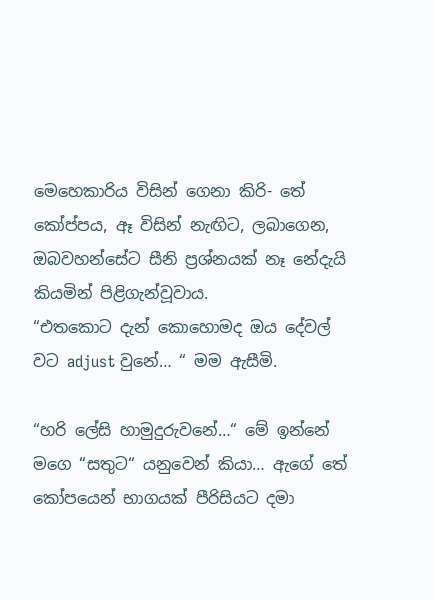මෙහෙකාරිය විසින් ගෙනා කිරි- තේ කෝප්පය, ඈ විසින් නැඟිට, ලබාගෙන, ඔබවහන්සේට සීනි ප්‍රශ්නයක් නෑ නේදැයි කියමින් පිළිගැන්වූවාය.
“එතකොට දැන් කොහොමද ඔය දේවල් වට adjust වුනේ… “ මම ඇසීමි.

“හරි ලේසි හාමුදුරුවනේ…“ මේ ඉන්නේ මගෙ “සතුට“ යනුවෙන් කියා… ඇගේ තේ කෝපයෙන් භාගයක් පීරිසියට දමා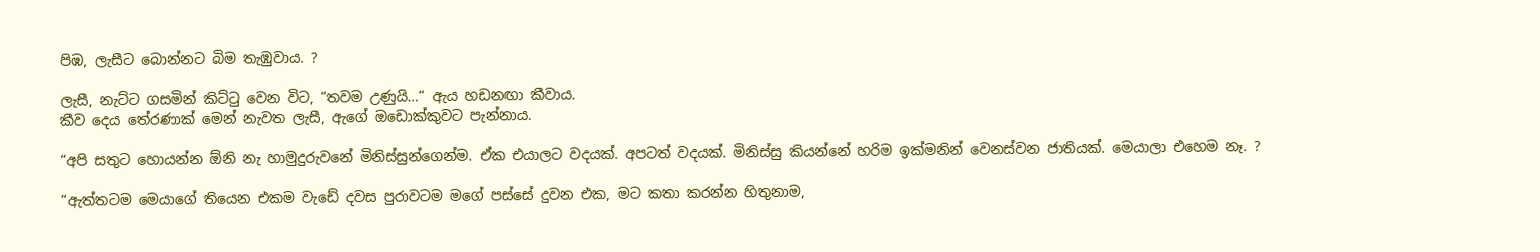පිඹ, ලැසීට බොන්නට බිම තැඹුවාය. ?

ලැසී, නැට්ට ගසමින් කිට්ටු වෙන විට, “තවම උණුයි…“ ඇය හඩනඟා කීවාය.
කීව දෙය තේරණාක් මෙන් නැවත ලැසී, ඇගේ ඔඩොක්කුවට පැන්නාය.

“අපි සතුට හොයන්න ඕනි නැ හාමුදුරුවනේ මිනිස්සුන්ගෙන්ම. ඒක එයාලට වදයක්. අපටත් වදයක්. මිනිස්සු කියන්නේ හරිම ඉක්මනින් වෙනස්වන ජාතියක්. මෙයාලා එහෙම නෑ. ?

“ඇත්තටම මෙයාගේ තියෙන එකම වැඩේ දවස පුරාවටම මගේ පස්සේ දුවන එක, මට කතා කරන්න හිතුනාම,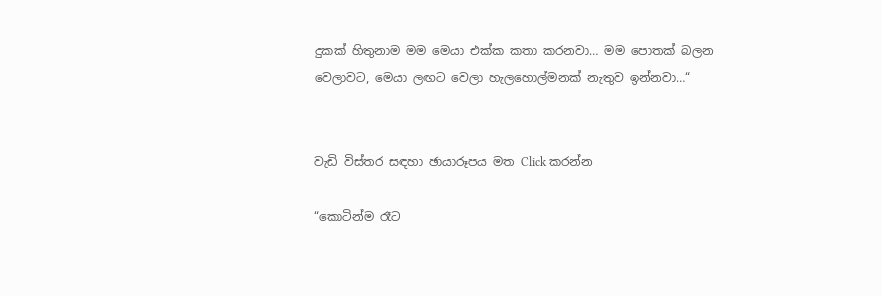දුකක් හිතුනාම මම මෙයා එක්ක කතා කරනවා… මම පොතක් බලන වෙලාවට, මෙයා ලඟට වෙලා හැලහොල්මනක් නැතුව ඉන්නවා…“


වැඩි විස්තර සඳහා ඡායාරූපය මත Click කරන්න

“කොටින්ම රෑට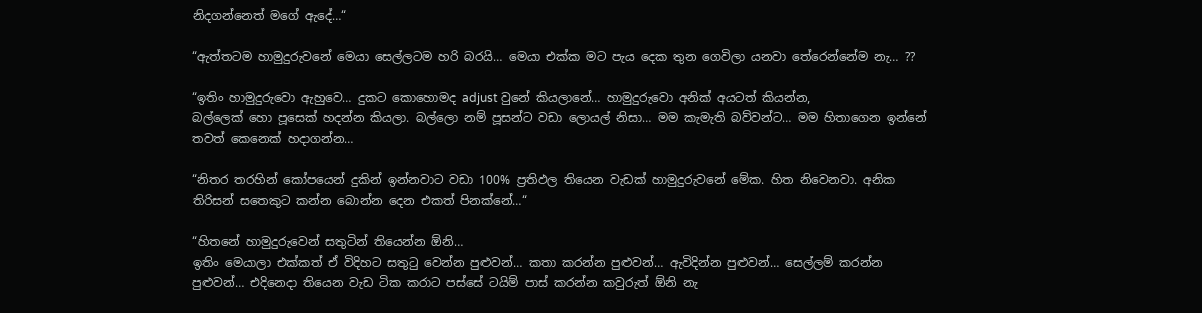නිදගන්නෙත් මගේ ඇදේ…“

“ඇත්තටම හාමුදුරුවනේ මෙයා සෙල්ලටම හරි බරයි… මෙයා එක්ක මට පැය දෙක තුන ගෙවිලා යනවා තේරෙන්නේම නැ… ??

“ඉතිං හාමුදුරුවො ඇහුවෙ… දුකට කොහොමද adjust වුනේ කියලානේ… හාමුදුරුවො අනික් අයටත් කියන්න,
බල්ලෙක් හො පූසෙක් හදන්න කියලා. බල්ලො නම් පූසන්ට වඩා ලොයල් නිසා… මම කැමැති බව්වන්ට… මම හිතාගෙන ඉන්නේ තවත් කෙනෙක් හදාගන්න…

“නිතර තරහින් කෝපයෙන් දුකින් ඉන්නවාට වඩා 100% ප්‍රතිඵල තියෙන වැඩක් හාමුදුරුවනේ මේක. හිත නිවෙනවා. අනික තිරිසන් සතෙකුට කන්න බොන්න දෙන එකත් පිනක්නේ…“

“හිතනේ හාමුදුරුවෙන් සතුටින් තියෙන්න ඕනි…
ඉතිං මෙයාලා එක්කත් ඒ විදිහට සතුටු වෙන්න පුළුවන්… කතා කරන්න පුළුවන්… ඇවිදින්න පුළුවන්… සෙල්ලම් කරන්න පුළුවන්… එදිනෙදා තියෙන වැඩ ටික කරාට පස්සේ ටයිම් පාස් කරන්න කවුරුත් ඕනි නැ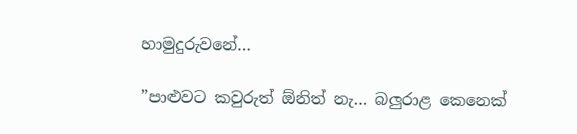හාමුදුරුවනේ…

”පාළුවට කවුරුත් ඕනිත් නැ… බලුරාළ කෙනෙක්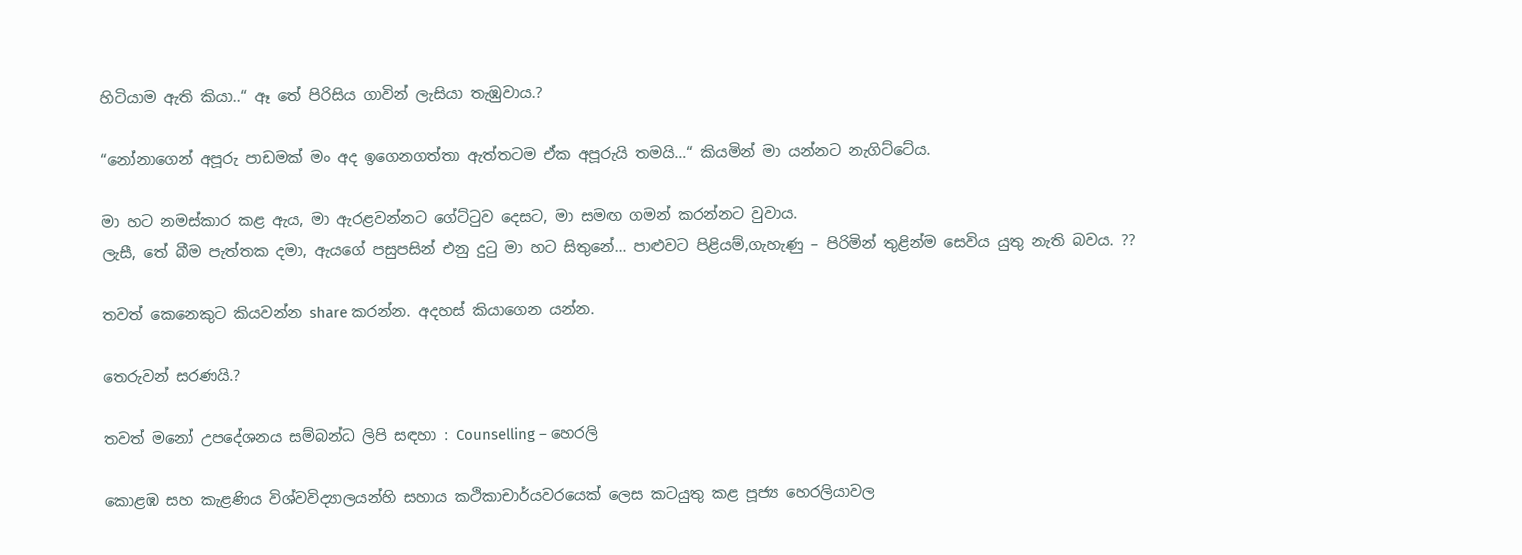හිටියාම ඇති කියා..“ ඈ තේ පිරිසිය ගාවින් ලැසියා තැඹුවාය.?

“නෝනාගෙන් අපූරු පාඩමක් මං අද ඉගෙනගත්තා ඇත්තටම ඒක අපූරුයි තමයි…“ කියමින් මා යන්නට නැගිට්ටේය.

මා හට නමස්කාර කළ ඇය, මා ඇරළවන්නට ගේට්ටුව දෙසට, මා සමඟ ගමන් කරන්නට වුවාය.
ලැසී, තේ බීම පැත්තක දමා, ඇයගේ පසුපසින් එනු දුටු මා හට සිතුනේ… පාළුවට පිළියම්,ගැහැණු – පිරිමින් තුළින්ම සෙවිය යුතු නැති බවය. ??

තවත් කෙනෙකුට කියවන්න share කරන්න. අදහස් කියාගෙන යන්න.

තෙරුවන් සරණයි.?

තවත් මනෝ උපදේශනය සම්බන්ධ ලිපි සඳහා : Counselling – හෙරලි

කොළඹ සහ කැළණිය විශ්වවිද්‍යාලයන්හි සහාය කථිකාචාර්යවරයෙක් ලෙස කටයුතු කළ පූජ්‍ය හෙරලියාවල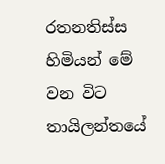රතනතිස්ස හිමියන් මේ වන විට තායිලන්තයේ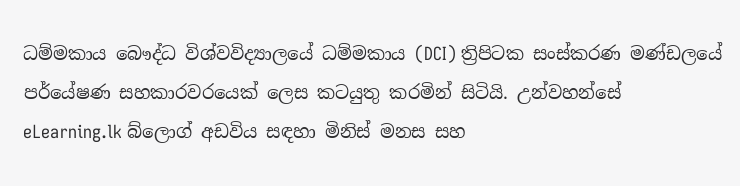ධම්මකාය බෞද්ධ විශ්වවිද්‍යාලයේ ධම්මකාය (DCI) ත්‍රිපිටක සංස්කරණ මණ්ඩලයේ පර්යේෂණ සහකාරවරයෙක් ලෙස කටයුතු කරමින් සිටියි. උන්වහන්සේ eLearning.lk බ්ලොග් අඩවිය සඳහා මිනිස් මනස සහ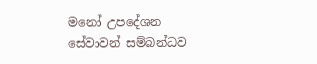මනෝ උපදේශන සේවාවන් සම්බන්ධව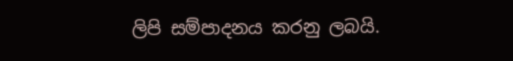ලිපි සම්පාදනය කරනු ලබයි.